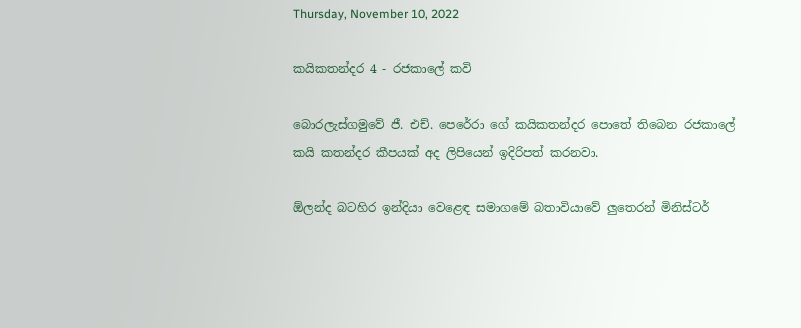Thursday, November 10, 2022

කයිකතන්දර 4 - රජකාලේ කවි

බොරලැස්ගමුවේ ජී. එච්. පෙරේරා ගේ කයිකතන්දර පොතේ තිබෙන රජකාලේ කයි කතන්දර කීපයක් අද ලිපියෙන් ඉදිරිපත් කරනවා.

ඕලන්ද බටහිර ඉන්දියා වෙළෙඳ සමාගමේ බතාවියාවේ ලුතෙරන් මිනිස්ටර්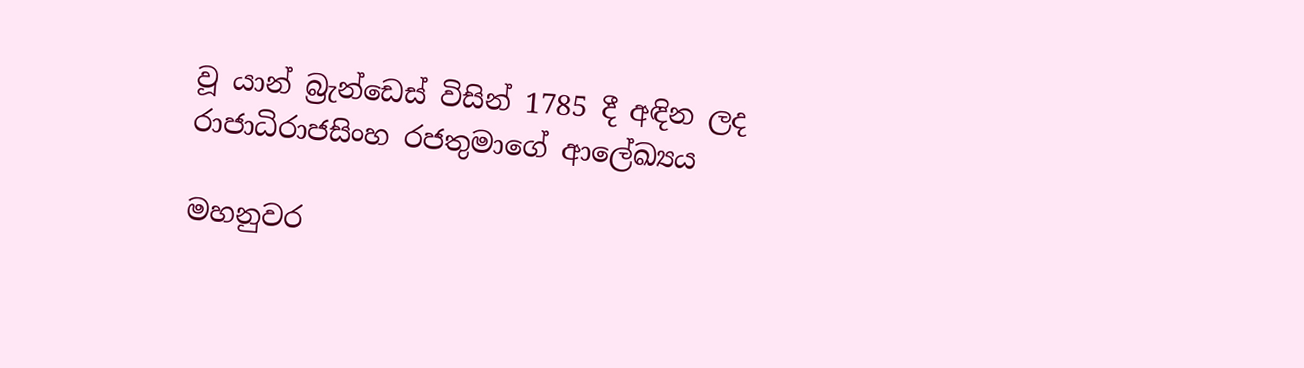වූ යාන් බ්‍රැන්ඩෙස් විසින් 1785 දී අඳින ලද රාජාධිරාජසිංහ රජතුමාගේ ආලේඛ්‍යය

මහනුවර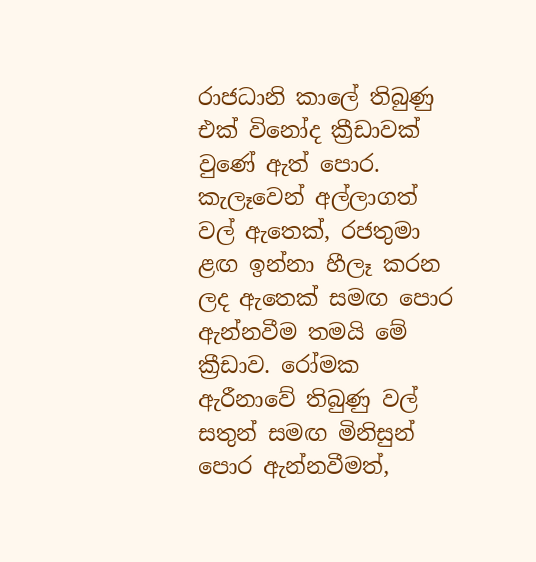රාජධානි කාලේ තිබුණු එක් විනෝද ක්‍රීඩාවක් වුණේ ඇත් පොර. කැලෑවෙන් අල්ලාගත් වල් ඇතෙක්, රජතුමා ළඟ ඉන්නා හීලෑ කරන ලද ඇතෙක් සමඟ පොර ඇන්නවීම තමයි මේ ක්‍රීඩාව. රෝමක ඇරීනාවේ තිබුණු වල් සතුන් සමඟ මිනිසුන් පොර ඇන්නවීමත්,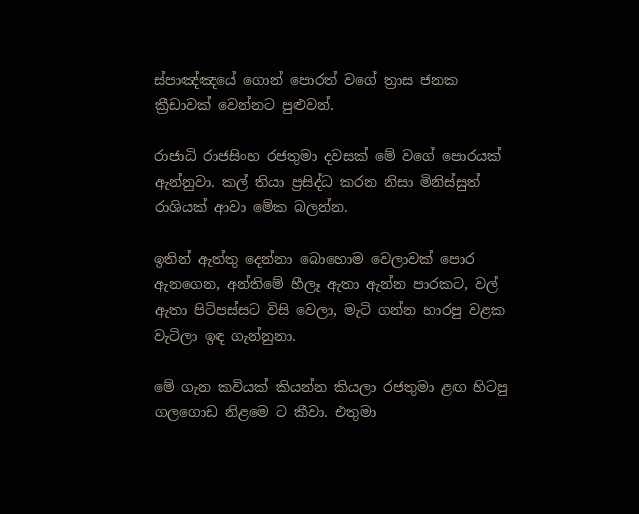ස්පාඤ්ඤයේ ගොන් පොරත් වගේ ත්‍රාස ජනක ක්‍රීඩාවක් වෙන්නට පුළුවන්.

රාජාධි රාජසිංහ රජතුමා දවසක් මේ වගේ පොරයක් ඇන්නුවා. කල් තියා ප්‍රසිද්ධ කරන නිසා මිනිස්සුත් රාශියක් ආවා මේක බලන්න.

ඉතින් ඇත්තු දෙන්නා බොහොම වෙලාවක් පොර ඇනගෙන, අන්තිමේ හීලෑ ඇතා ඇන්න පාරකට, වල් ඇතා පිටිපස්සට විසි වෙලා, මැටි ගන්න හාරපු වළක වැටිලා ඉඳ ගැන්නුනා.

මේ ගැන කවියක් කියන්න කියලා රජතුමා ළඟ හිටපු ගලගොඩ නිළමෙ ට කීවා. එතුමා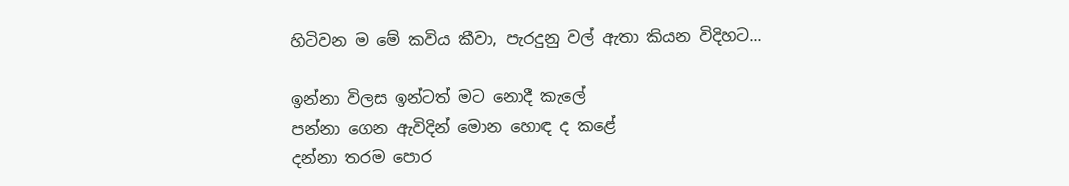හිටිවන ම මේ කවිය කීවා, පැරදුනු වල් ඇතා කියන විදිහට...

ඉන්නා විලස ඉන්ටත් මට නොදී කැලේ
පන්නා ගෙන ඇවිදින් මොන හොඳ ද කළේ
දන්නා තරම පොර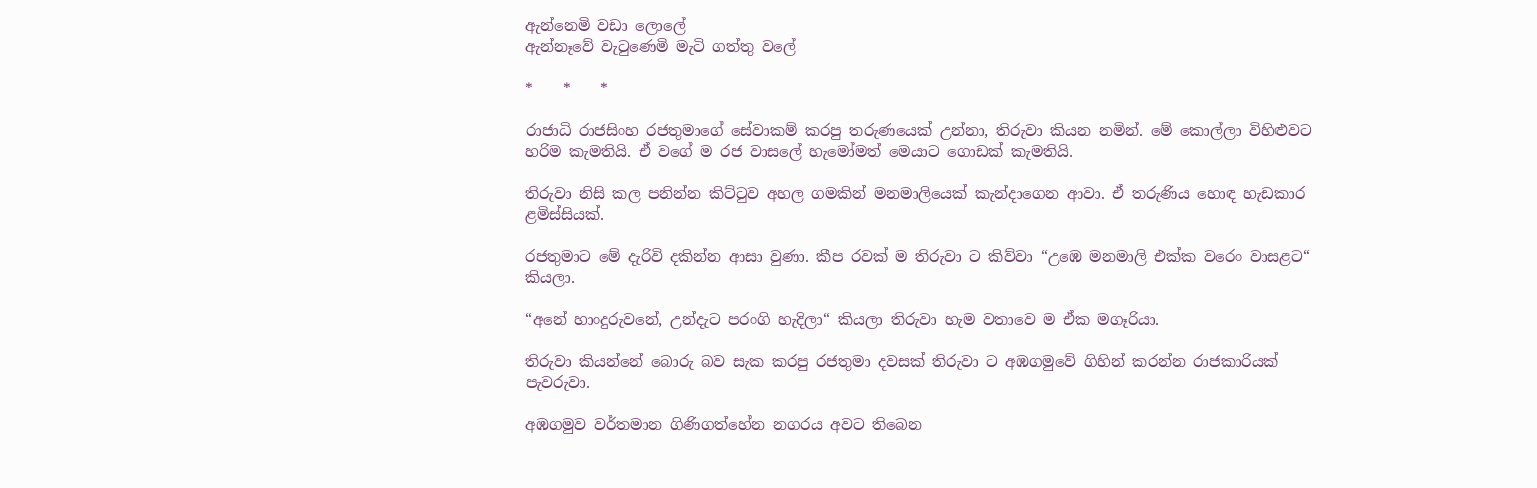ඇන්නෙමි වඩා ලොලේ
ඇන්නෑවේ වැටුණෙමි මැටි ගත්තු වලේ

*    *    *

රාජාධි රාජසිංහ රජතුමාගේ සේවාකම් කරපු තරුණයෙක් උන්නා, තිරුවා කියන නමින්. මේ කොල්ලා විහිළුවට හරිම කැමතියි. ඒ වගේ ම රජ වාසලේ හැමෝමත් මෙයාට ගොඩක් කැමතියි.

තිරුවා නිසි කල පනින්න කිට්ටුව අහල ගමකින් මනමාලියෙක් කැන්දාගෙන ආවා. ඒ තරුණිය හොඳ හැඩකාර ළමිස්සියක්.

රජතුමාට මේ දැරිවි දකින්න ආසා වුණා. කීප රවක් ම තිරුවා ට කිව්වා “උඹෙ මනමාලි එක්ක වරෙං වාසළට“ කියලා.

“අනේ හාංදුරුවනේ, උන්දැට පරංගි හැදිලා“ කියලා තිරුවා හැම වතාවෙ ම ඒක මගෑරියා.

තිරුවා කියන්නේ බොරු බව සැක කරපු රජතුමා දවසක් තිරුවා ට අඹගමුවේ ගිහින් කරන්න රාජකාරියක් පැවරුවා.

අඹගමුව වර්තමාන ගිණිගත්හේන නගරය අවට තිබෙන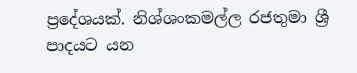ප්‍රදේශයක්. නිශ්ශංකමල්ල රජතුමා ශ්‍රී පාදයට යන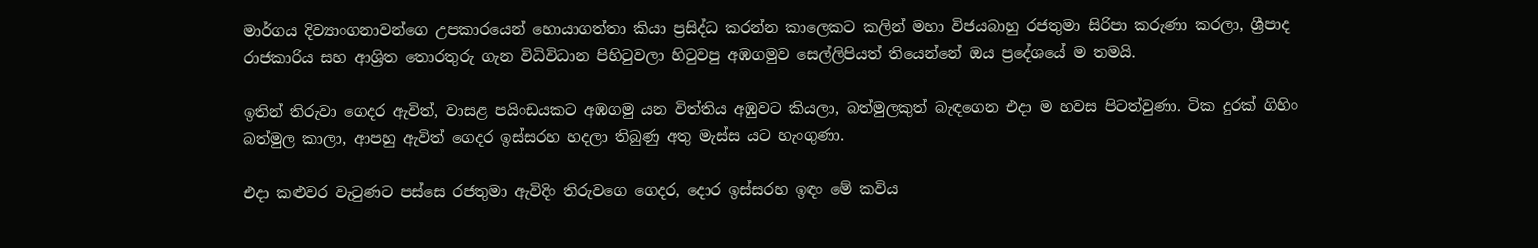මාර්ගය දිව්‍යාංගනාවන්ගෙ උපකාරයෙන් හොයාගත්තා කියා ප්‍රසිද්ධ කරන්න කාලෙකට කලින් මහා විජයබාහු රජතුමා සිරිපා කරුණා කරලා, ශ්‍රීපාද රාජකාරිය සහ ආශ්‍රිත තොරතුරු ගැන විධිවිධාන පිහිටුවලා හිටුවපු අඹගමුව සෙල්ලිපියත් තියෙන්නේ ඔය ප්‍රදේශයේ ම තමයි.

ඉතින් තිරුවා ගෙදර ඇවිත්, වාසළ පයිංඩයකට අඹගමු යන විත්තිය අඹුවට කියලා, බත්මුලකුත් බැඳගෙන එදා ම හවස පිටත්වුණා. ටික දුරක් ගිහිං බත්මුල කාලා, ආපහු ඇවිත් ගෙදර ඉස්සරහ හදලා තිබුණු අතු මැස්ස යට හැංගුණා.

එදා කළුවර වැටුණට පස්සෙ රජතුමා ඇවිදිං තිරුවගෙ ගෙදර, දොර ඉස්සරහ ඉඳං මේ කවිය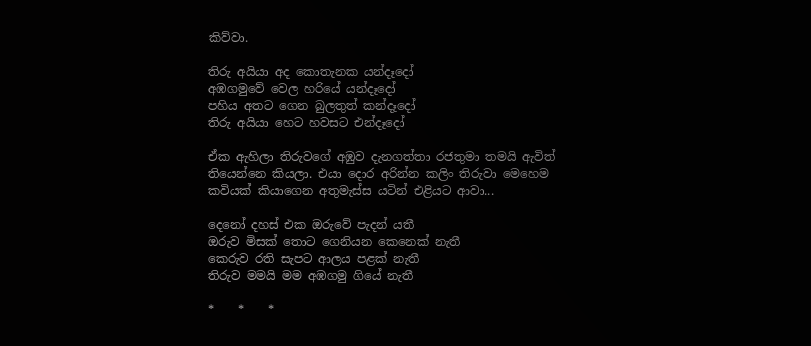කිව්වා.

තිරු අයියා අද කොතැනක යන්දෑදෝ
අඹගමුවේ වෙල හරියේ යන්දෑදෝ
පහිය අතට ගෙන බුලතුත් කන්දෑදෝ
තිරු අයියා හෙට හවසට එන්දෑදෝ

ඒක ඇහිලා තිරුවගේ අඹුව දැනගත්තා රජතුමා තමයි ඇවිත් තියෙන්නෙ කියලා. එයා දොර අරින්න කලිං තිරුවා මෙහෙම කවියක් කියාගෙන අතුමැස්ස යටින් එළියට ආවා...

දෙනෝ දහස් එක ඔරුවේ පැදන් යතී
ඔරුව මිසක් තොට ගෙනියන කෙනෙක් නැතී
කෙරුව රති සැපට ආලය පළක් නැතී
තිරුව මමයි මම අඹගමු ගියේ නැතී

*    *    *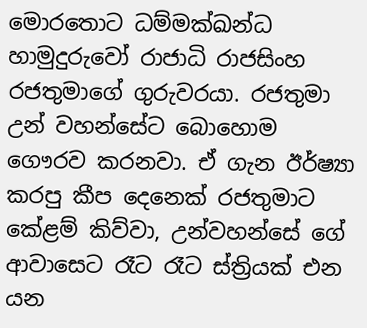මොරතොට ධම්මක්ඛන්ධ හාමුදුරුවෝ රාජාධි රාජසිංහ රජතුමාගේ ගුරුවරයා. රජතුමා උන් වහන්සේට බොහොම ගෞරව කරනවා. ඒ ගැන ඊර්ෂ්‍යා කරපු කීප දෙනෙක් රජතුමාට කේළම් කිව්වා, උන්වහන්සේ ගේ ආවාසෙට රෑට රෑට ස්ත්‍රියක් එන යන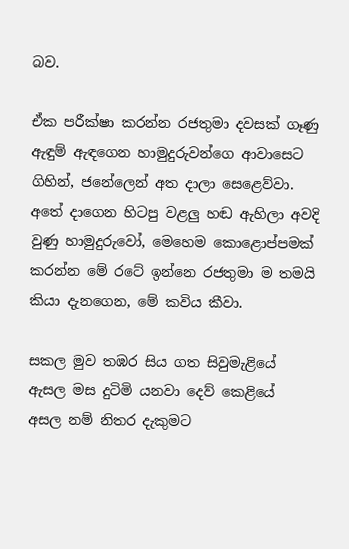බව.

ඒක පරීක්ෂා කරන්න රජතුමා දවසක් ගෑණු ඇඳුම් ඇඳගෙන හාමුදුරුවන්ගෙ ආවාසෙට ගිහින්, ජනේලෙන් අත දාලා සෙළෙව්වා. අතේ දාගෙන හිටපු වළලු හඬ ඇහිලා අවදි වුණු හාමුදුරුවෝ, මෙහෙම කොළොප්පමක් කරන්න මේ රටේ ඉන්නෙ රජතුමා ම තමයි කියා දැනගෙන, මේ කවිය කීවා.

සකල මුව තඹර සිය ගත සිවුමැළියේ
ඇසල මස දුටිමි යනවා දෙව් කෙළියේ
අසල නම් නිතර දැකුමට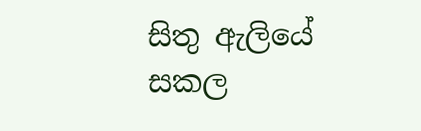සිතු ඇලියේ
සකල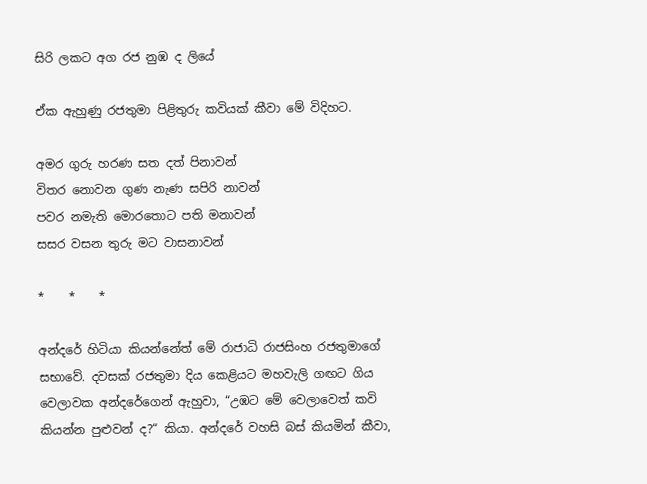සිරි ලකට අග රජ නුඹ ද ලියේ

ඒක ඇහුණු රජතුමා පිළිතුරු කවියක් කීවා මේ විදිහට.

අමර ගුරු හරණ සත දත් පිනාවන්
විතර නොවන ගුණ නැණ සපිරි නාවන්
පවර නමැති මොරතොට පති මනාවන්
සසර වසන තුරු මට වාසනාවන්

*    *    *

අන්දරේ හිටියා කියන්නේත් මේ රාජාධි රාජසිංහ රජතුමාගේ සභාවේ. දවසක් රජතුමා දිය කෙළියට මහවැලි ගඟට ගිය වෙලාවක අන්දරේගෙන් ඇහුවා, “උඹට මේ වෙලාවෙත් කවි කියන්න පුළුවන් ද?“ කියා. අන්දරේ වහසි බස් කියමින් කීවා,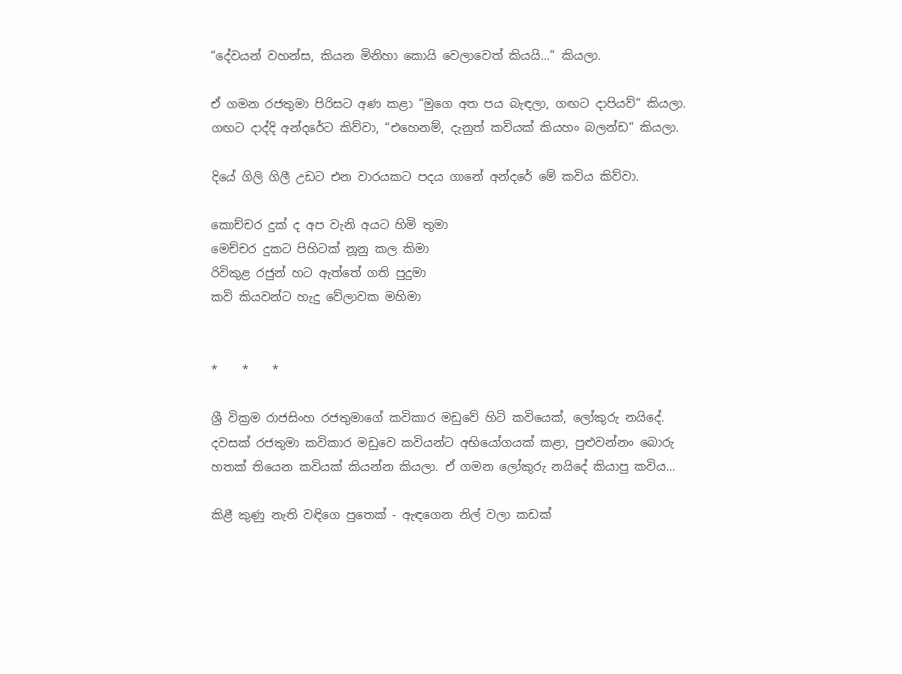“දේවයන් වහන්ස, කියන මිනිහා කොයි වෙලාවෙත් කියයි...“ කියලා.

ඒ ගමන රජතුමා පිරිසට අණ කළා “මුගෙ අත පය බැඳලා, ගඟට දාපියව්“ කියලා. ගඟට දාද්දි අන්දරේට කිව්වා, “එහෙනම්, දැනුත් කවියක් කියහං බලන්ඩ“ කියලා.

දියේ ගිලි ගිලී උඩට එන වාරයකට පදය ගානේ අන්දරේ මේ කවිය කිව්වා.

කොච්චර දුක් ද අප වැනි අයට හිමි තුමා
මෙච්චර දුකට පිහිටක් නූනු කල කිමා
රිවිකුළ රජුන් හට ඇත්තේ ගති පුදුමා
කවි කියවන්ට හැදු වේලාවක මහිමා


*    *    *

ශ්‍රී වික්‍රම රාජසිංහ රජතුමාගේ කවිකාර මඩුවේ හිටි කවියෙක්, ලෝකුරු නයිදේ. දවසක් රජතුමා කවිකාර මඩුවෙ කවියන්ට අභියෝගයක් කළා, පුළුවන්නං බොරු හතක් තියෙන කවියක් කියන්න කියලා. ඒ ගමන ලෝකුරු නයිදේ කියාපු කවිය...

කිළී කුණු නැති වඳිගෙ පුතෙක් - ඇඳගෙන නිල් වලා කඩක්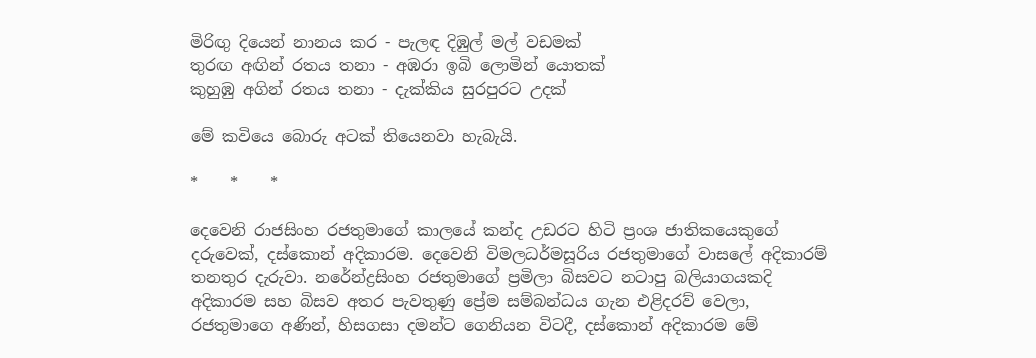මිරිඟු දියෙන් නානය කර - පැලඳ දිඹුල් මල් වඩමක්
තුරඟ අඟින් රතය තනා - අඹරා ඉබි ලොමින් යොතක්
කුහුඹු අගින් රතය තනා - දැක්කිය සුරපුරට උදක්

මේ කවියෙ බොරු අටක් තියෙනවා හැබැයි.

*    *    *

දෙවෙනි රාජසිංහ රජතුමාගේ කාලයේ කන්ද උඩරට හිටි ප්‍රංශ ජාතිකයෙකුගේ දරුවෙක්, දස්කොන් අදිකාරම. දෙවෙනි විමලධර්මසූරිය රජතුමාගේ වාසලේ අදිකාරම් තනතුර දැරුවා. නරේන්ද්‍රසිංහ රජතුමාගේ ප්‍රමිලා බිසවට නටාපු බලියාගයකදි අදිකාරම සහ බිසව අතර පැවතුණු ප්‍රේම සම්බන්ධය ගැන එළිදරව් වෙලා, රජතුමාගෙ අණින්, හිසගසා දමන්ට ගෙනියන විටදී, දස්කොන් අදිකාරම මේ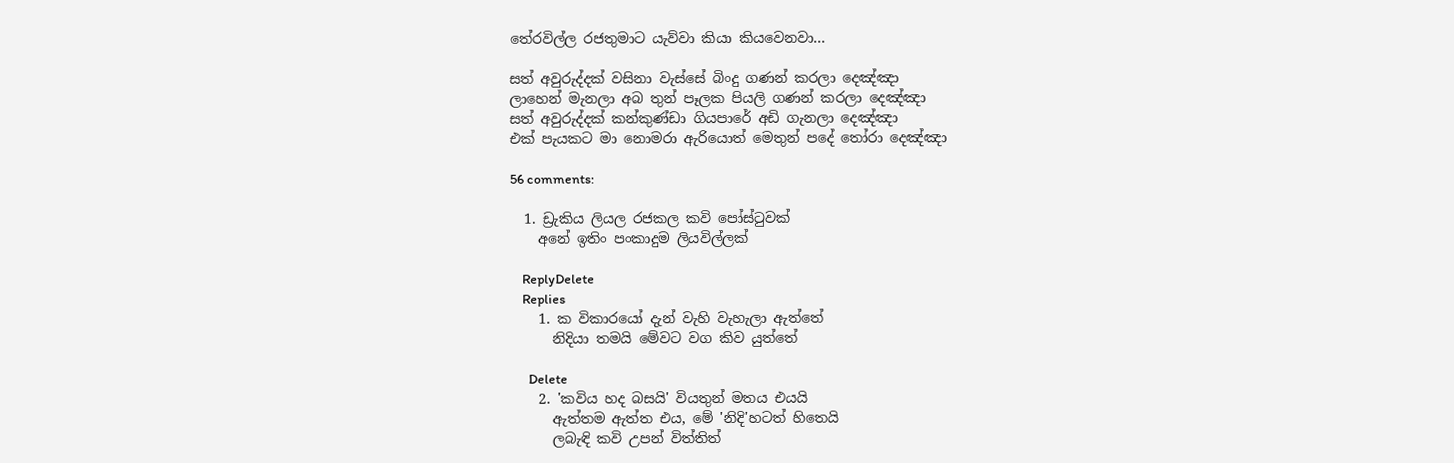තේරවිල්ල රජතුමාට යැව්වා කියා කියවෙනවා...

සත් අවුරුද්දක් වසිනා වැස්සේ බිංදු ගණන් කරලා දෙඤ්ඤා
ලාහෙන් මැනලා අබ තුන් පෑලක පියලි ගණන් කරලා දෙඤ්ඤා
සත් අවුරුද්දක් කන්කුණ්ඩා ගියපාරේ අඩි ගැනලා දෙඤ්ඤා
එක් පැයකට මා නොමරා ඇරියොත් මෙතුන් පදේ තෝරා දෙඤ්ඤා

56 comments:

  1. ඩ්‍රැකිය ලියල රජකල කවි පෝස්ටුවක්
    අනේ ඉතිං පංකාදුම ලියවිල්ලක්

    ReplyDelete
    Replies
    1. ක විකාරයෝ දැන් වැහි වැහැලා ඇත්තේ
      නිදියා තමයි මේවට වග කිව යුත්තේ

      Delete
    2. 'කවිය හද බසයි' වියතුන් මතය එයයි
      ඇත්තම ඇත්ත එය, මේ 'නිදි'හටත් හිතෙයි
      ලබැඳි කවි උපන් විත්තිත්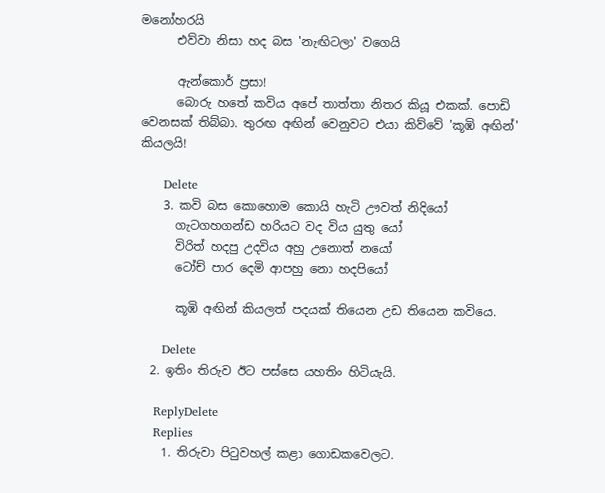මනෝහරයි
      එව්වා නිසා හද බස 'නැඟිටලා' වගෙයි

      ඇන්කොර් ප්‍රසා!
      බොරු හතේ කවිය අපේ තාත්තා නිතර කියූ එකක්. පොඩි වෙනසක් තිබ්බා. තුරඟ අඟින් වෙනුවට එයා කිව්වේ 'කූඹි අඟින්' කියලයි!

      Delete
    3. කවි බස ‌කොහොම කොයි හැටි ඌවත් නිදියෝ
      ගැටගහගන්ඩ ‌හරියට වද විය යුතු යෝ
      විරිත් හදපු උදවිය අහු උනොත් නයෝ
      ටෝච් පාර දෙමි ආපහු නො හදපියෝ

      කූඹි අඟින් කියලත් පදයක් තියෙන උඩ තියෙන කවියෙ.

      Delete
  2. ඉතිං තිරුව ඊට පස්සෙ යහතිං හිටියැයි.

    ReplyDelete
    Replies
    1. තිරුවා පිටුවහල් කළා ගොඩකවෙලට.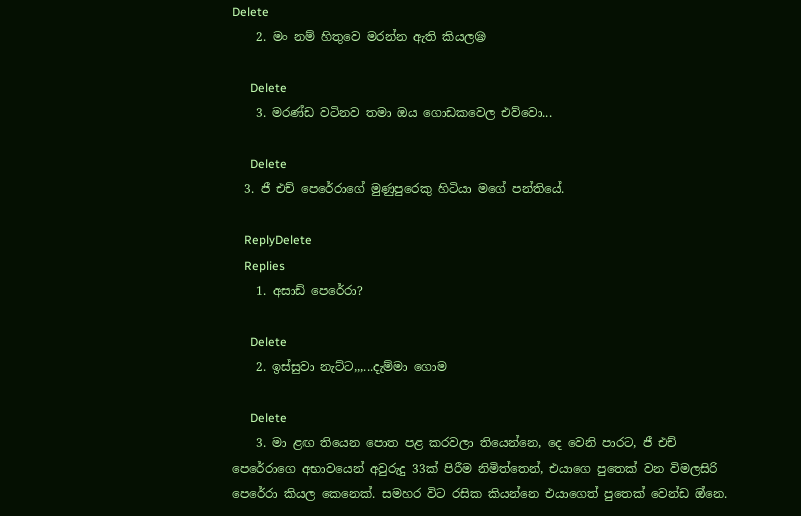Delete
    2. මං නම් හිතුවෙ මරන්න ඇති කියල😪

      Delete
    3. මරණ්ඩ වටිනව තමා ඔය ගොඩකවෙල එව්වො...

      Delete
  3. ජී එච් පෙරේරාගේ මුණුපුරෙකු හිටියා මගේ පන්තියේ.

    ReplyDelete
    Replies
    1. අසාඩ් පෙරේරා?

      Delete
    2. ඉස්සුවා නැට්ට,,,...දැම්මා ගොම

      Delete
    3. මා ළඟ තියෙන පොත පළ කරවලා තියෙන්නෙ, දෙ වෙනි පාරට, ජී එච් පෙරේරාගෙ අභාවයෙන් අවුරුදු 33ක් පිරීම නිමිත්තෙන්, එයාගෙ පුතෙක් වන විමලසිරි පෙරේරා කියල කෙනෙක්. සමහර විට රසික කියන්නෙ එයාගෙත් පුතෙක් වෙන්ඩ ඔ්නෙ.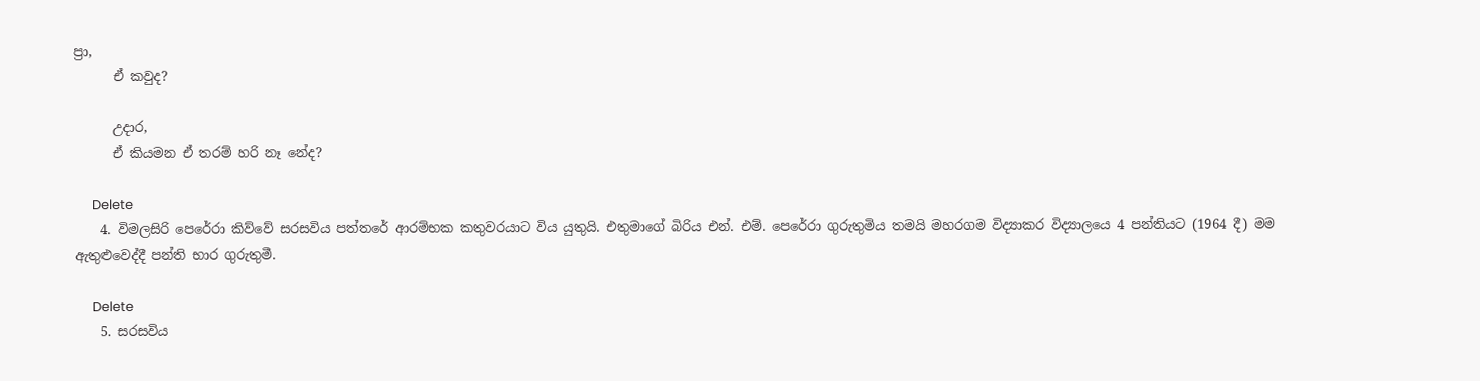ප්‍රා,
      ඒ කවුද?

      උදාර,
      ඒ කියමන ඒ තරම් හරි නෑ නේද?

      Delete
    4. විමලසිරි පෙරේරා කිව්වේ සරසවිය පත්තරේ ආරම්භක කතුවරයාට විය යුතුයි. එතුමාගේ බිරිය එන්. එම්. පෙරේරා ගුරුතුමිය තමයි මහරගම විද්‍යාකර විද්‍යාලයෙ 4 පන්තියට (1964 දී) මම ඇතුළුවෙද්දී පන්ති භාර ගුරුතුමී.

      Delete
    5. සරසවිය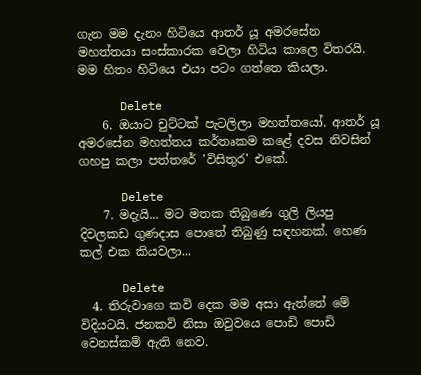ගැන මම දැනං හිටියෙ ආතර් යූ අමරසේන මහත්තයා සංස්කාරක වෙලා හිටිය කාලෙ විතරයි. මම හිතං හිටියෙ එයා පටං ගත්තෙ කියලා.

      Delete
    6. ඔයාට චුට්ටක් පැටලිලා මහත්තයෝ. ආතර් යූ අමරසේන මහත්තය කර්තෘකම කළේ දවස නිවසින් ගහපු කලා පත්තරේ 'විසිතුර' එකේ.

      Delete
    7. මදැයි... මට මතක තිබුණෙ ගුලි ලියපු දිවලකඩ ගුණදාස පොතේ තිබුණු සඳහනක්. හෙණ කල් එක කියවලා...

      Delete
  4. තිරුවාගෙ කවි දෙක මම අසා ඇත්තේ මේ විදියටයි. ජනකවි නිසා ඔවුවයෙ පොඩි පොඩි වෙනස්කම් ඇති නෙව.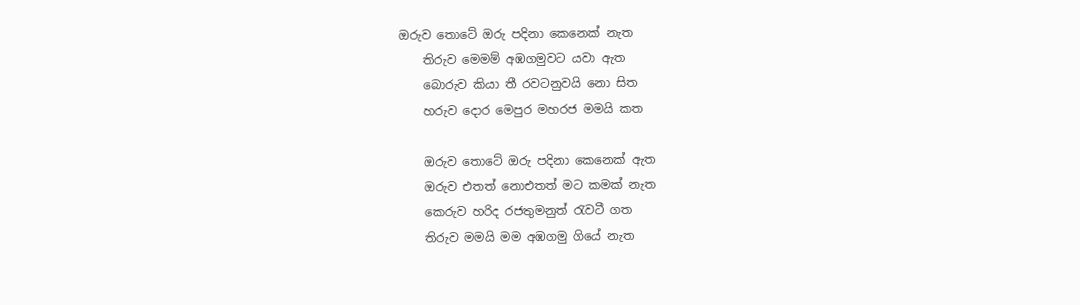ඔරුව තොටේ ඔරු පදිනා කෙනෙක් නැත
    තිරුව මෙමම් අඹගමුවට යවා ඇත
    බොරුව කියා තී රවටනුවයි නො සිත
    හරුව දොර මෙපුර මහරජ මමයි කත

    ඔරුව තොටේ ඔරු පදිනා කෙනෙක් ඇත
    ඔරුව එතත් නොඑතත් මට කමක් නැත
    කෙරුව හරිද රජතුමනුත් රැවටී ගත
    තිරුව මමයි මම අඹගමු ගියේ නැත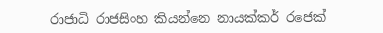රාජාධි රාජසිංහ කියන්නෙ නායක්කර් රජෙක්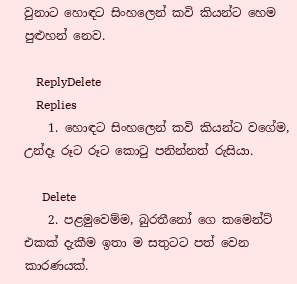වුනාට හොඳට සිංහලෙන් කවි කියන්ට හෙම පුළුහන් නෙව.

    ReplyDelete
    Replies
    1. හොඳට සිංහලෙන් කවි කියන්ට වගේම, උන්දෑ රූට රූට කොටු පනින්නත් රුසියා.

      Delete
    2. පළමුවෙම්ම, බුරතීනෝ ගෙ කමෙන්ට් එකක් දැකීම ඉතා ම සතුටට පත් වෙන කාරණයක්.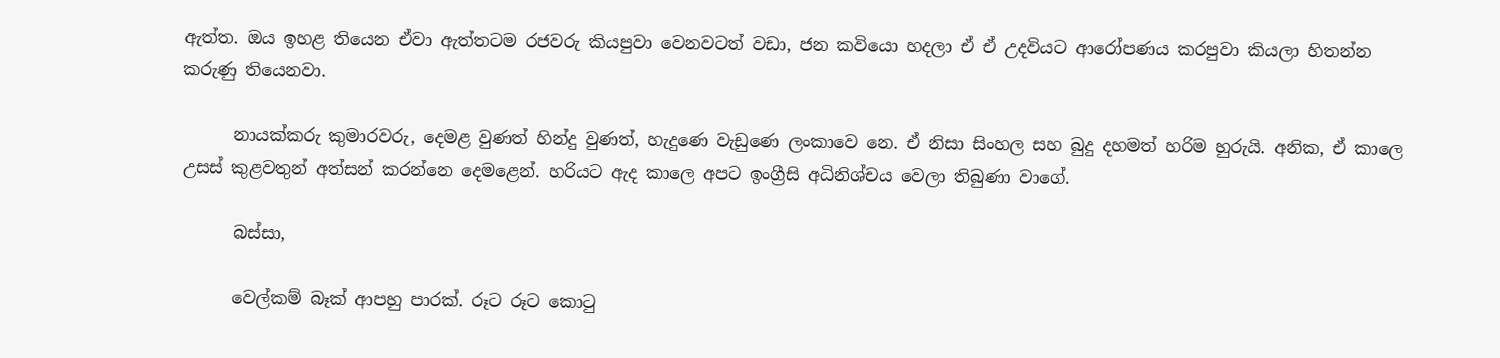ඇත්ත. ඔය ඉහළ තියෙන ඒවා ඇත්තටම රජවරු කියපුවා වෙනවටත් වඩා, ජන කවියො හදලා ඒ ඒ උදවියට ආරෝපණය කරපුවා කියලා හිතන්න කරුණු තියෙනවා.

      නායක්කරු කුමාරවරු, දෙමළ වුණත් හින්දු වුණත්, හැදුණෙ වැඩුණෙ ලංකාවෙ නෙ. ඒ නිසා සිංහල සහ බුදු දහමත් හරිම හුරුයි. අනික, ඒ කාලෙ උසස් කුළවතුන් අත්සන් කරන්නෙ දෙමළෙන්. හරියට ඇද කාලෙ අපට ඉංග්‍රීසි අධිනිශ්චය වෙලා තිබුණා වාගේ.

      බස්සා,

      වෙල්කම් බෑක් ආපහු පාරක්. රූට රූට කොටු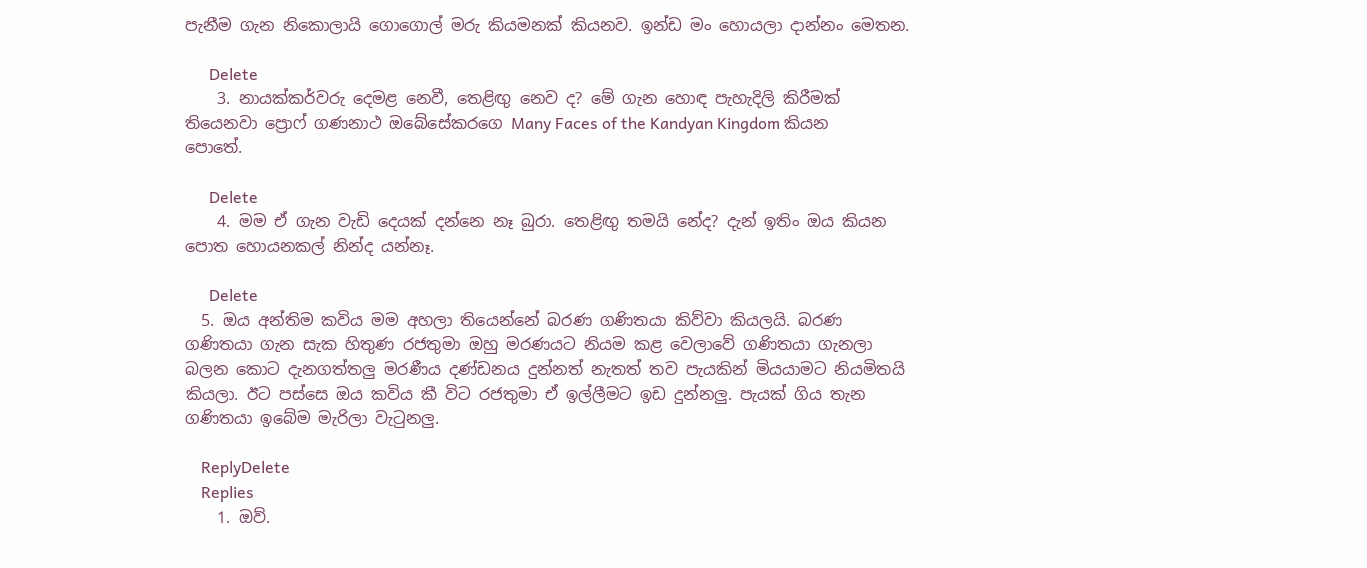පැනීම ගැන නිකොලායි ගොගොල් මරු කියමනක් කියනව. ඉන්ඩ මං හොයලා දාන්නං මෙතන.

      Delete
    3. නායක්කර්වරු දෙමළ නෙවී, තෙළිඟු නෙව ද? මේ ගැන හොඳ පැහැදිලි කිරීමක් තියෙනවා ප්‍රොෆ් ගණනාථ ඔබේසේකරගෙ Many Faces of the Kandyan Kingdom කියන පොතේ.

      Delete
    4. මම ඒ ගැන වැඩි දෙයක් දන්නෙ නෑ බුරා. තෙළිඟු තමයි නේද? දැන් ඉතිං ඔය කියන පොත හොයනකල් නින්ද යන්නෑ.

      Delete
  5. ඔය අන්තිම කවිය මම අහලා තියෙන්නේ බරණ ගණිතයා කිව්වා කියලයි. බරණ ගණිතයා ගැන සැක හිතුණ රජතුමා ඔහු මරණයට නියම කළ වෙලාවේ ගණිතයා ගැනලා බලන කොට දැනගත්තලු මරණීය දණ්ඩනය දුන්නත් නැතත් තව පැයකින් මියයාමට නියමිතයි කියලා. ඊට පස්සෙ ඔය කවිය කී විට රජතුමා ඒ ඉල්ලීමට ඉඩ දුන්නලු. පැයක් ගිය තැන ගණිතයා ඉබේම මැරිලා වැටුනලු.

    ReplyDelete
    Replies
    1. ඔව්.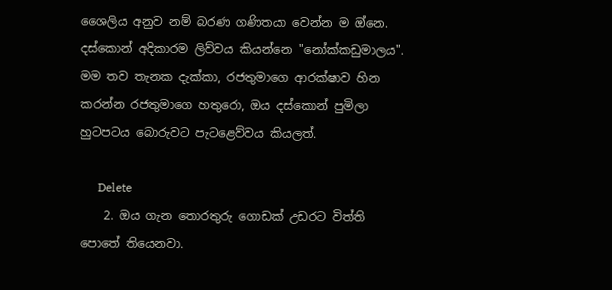ශෛලිය අනුව නම් බරණ ගණිතයා වෙන්න ම ඔ්නෙ. දස්කොන් අදිකාරම ලිව්වය කියන්නෙ "නෝක්කඩුමාලය". මම තව තැනක දැක්කා, රජතුමාගෙ ආරක්ෂාව හින කරන්න රජතුමාගෙ හතුරො, ඔය දස්කොන් පුමිලා හුටපටය බොරුවට පැටළෙව්වය කියලත්.

      Delete
    2. ඔය ගැන තොරතුරු ගොඩක් උඩරට විත්ති පොතේ තියෙනවා.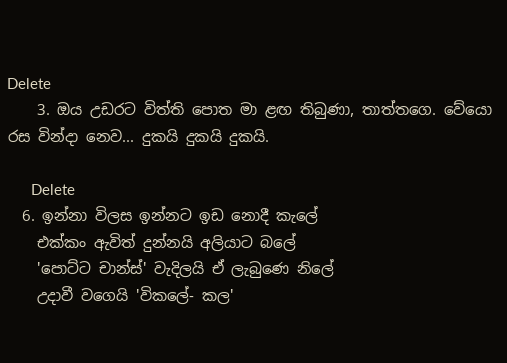Delete
    3. ඔය උඩරට විත්ති පොත මා ළඟ තිබුණා, තාත්තගෙ. වේයො රස වින්දා නෙව... දුකයි දුකයි දුකයි.

      Delete
  6. ඉන්නා විලස ඉන්නට ඉඩ නොදී කැලේ
    එක්කං ඇවිත් දුන්නයි අලියාට බලේ
    'පොට්ට චාන්ස්' වැදිලයි ඒ ලැබුණෙ නිලේ
    උදාවී වගෙයි 'විකලේ- කල'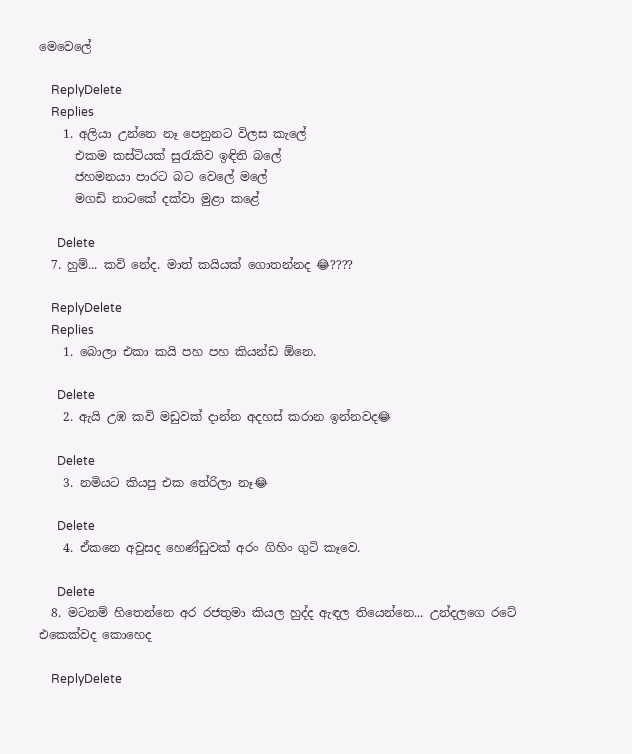මෙවෙලේ

    ReplyDelete
    Replies
    1. අලියා උන්නෙ නෑ පෙනුනට විලස කැලේ
      එකම කස්ටියක් සුරැකිව ඉඳිති බලේ
      ජහමනයා පාරට බට වෙලේ මලේ
      මගඩි නාටකේ දක්වා මුළා කළේ

      Delete
  7. හුම්... කවි නේද. මාත් කයියක් ගොතන්නද 😂????

    ReplyDelete
    Replies
    1. බොලා එකා කයි පහ පහ කියන්ඩ ඕනෙ.

      Delete
    2. ඇයි උඹ කවි මඩුවක් දාන්න අදහස් කරාන ඉන්නවද😂

      Delete
    3. නමියට කියපු එක තේරිලා නෑ😂

      Delete
    4. ඒකනෙ අවුසද හෙණ්ඩුවක් අරං ගිහිං ගුටි කෑවෙ.

      Delete
  8. මටනම් හිතෙන්නෙ අර රජතුමා කියල හුද්ද ඇඳල තියෙන්නෙ... උන්දලගෙ රටේ එකෙක්වද කොහෙද

    ReplyDelete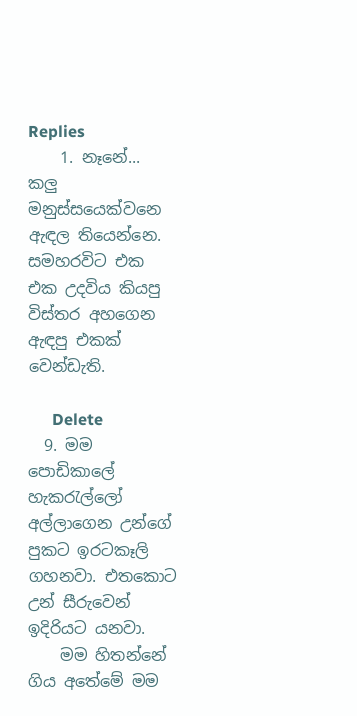Replies
    1. නෑනේ... කලු මනුස්සයෙක්වනෙ ඇඳල තියෙන්නෙ. සමහරවිට එක එක උදවිය කියපු විස්තර අහගෙන ඇඳපු එකක් වෙන්ඩැති.

      Delete
  9. මම පොඩිකාලේ හැකරැල්ලෝ අල්ලාගෙන උන්ගේ පුකට ඉරටකෑලි ගහනවා. එතකොට උන් සීරුවෙන් ඉදිරියට යනවා.
    මම හිතන්නේ ගිය අතේමේ මම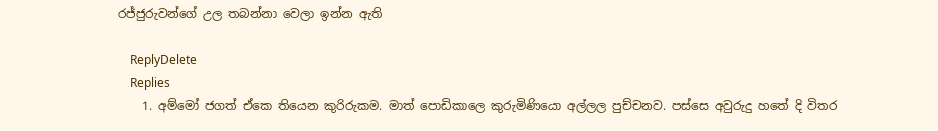රජ්ජුරුවන්ගේ උල තබන්නා වෙලා ඉන්න ඇති

    ReplyDelete
    Replies
    1. අම්මෝ ජගත් ඒකෙ තියෙන කුරිරුකම. මාත් පොඩිකාලෙ කුරුමිණියො අල්ලල පුච්චනව. පස්සෙ අවුරුදු හතේ දි විතර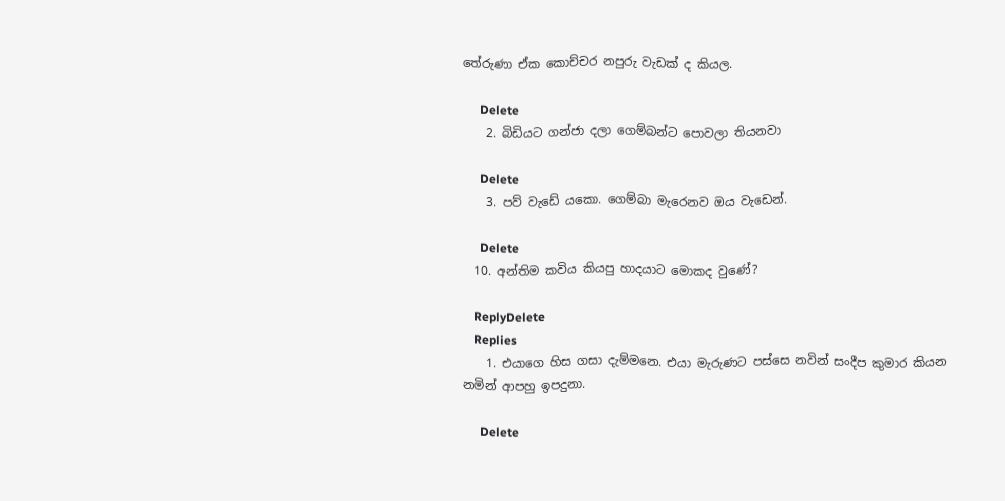තේරුණා ඒක කොච්චර නපුරු වැඩක් ද කියල.

      Delete
    2. බිඩියට ගන්ජා දලා ගෙම්බන්ට පොවලා තියනවා

      Delete
    3. පව් වැඩේ යකො. ගෙම්බා මැරෙනව ඔය වැඩෙන්.

      Delete
  10. අන්තිම කවිය කියපු හාදයාට මොකද වුණේ?

    ReplyDelete
    Replies
    1. එයාගෙ හිස ගසා දැම්මනෙ. එයා මැරුණට පස්සෙ නවින් සංදීප කුමාර කියන නමින් ආපහු ඉපදුනා.

      Delete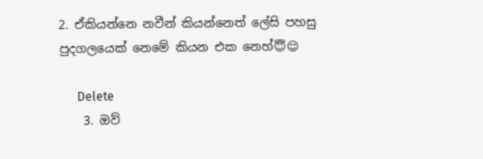2. ඒකියන්නෙ නවීන් කියන්නෙත් ලේසි පහසු පුදගලයෙක් නෙමේ කියන එක නෙහ්😇😌

      Delete
    3. ඔව්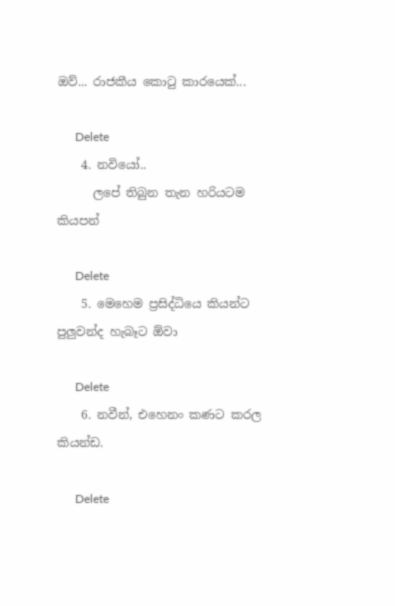ඔව්... රාජකීය කොටු කාරයෙක්...

      Delete
    4. නවියෝ..
      ලපේ තිබුන තැන හරියටම කියපන්

      Delete
    5. මෙහෙම ප්‍රසිද්ධියෙ කියන්ට පුලුවන්ද හැබෑට ඕවා

      Delete
    6. නවීන්, එහෙනං කණට කරල කියන්ඩ.

      Delete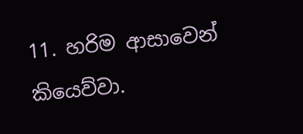11. හරිම ආසාවෙන් කියෙව්වා.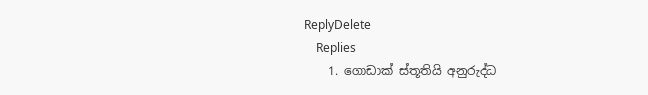ReplyDelete
    Replies
    1. ගොඩාක් ස්තූතියි අනුරුද්ධ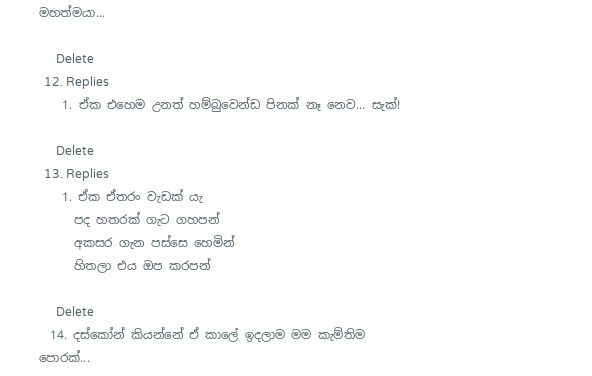මහත්මයා...

      Delete
  12. Replies
    1. ඒක එහෙම උනත් හම්බුවෙන්ඩ පිනක් නෑ නෙව... සැක්!

      Delete
  13. Replies
    1. ඒක ඒතරං වැඩක් යැ
      පද හතරක් ගැට ගහපන්
      අකසර ගැන පස්සෙ හෙමින්
      හිතලා එය ඔප කරපන්

      Delete
  14. දස්කෝන් කියන්නේ ඒ කාලේ ඉදලාම මම කැම්තිම පොරක්...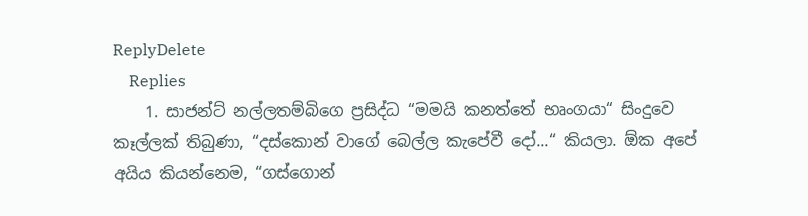ReplyDelete
    Replies
    1. සාජන්ට් නල්ලතම්බිගෙ ප්‍රසිද්ධ “මමයි කනත්තේ භෘංගයා“ සිංදුවෙ කෑල්ලක් තිබුණා, “දස්කොන් වාගේ බෙල්ල කැපේවී දෝ...“ කියලා. ඕක අපේ අයිය කියන්නෙම, “ගස්ගොන්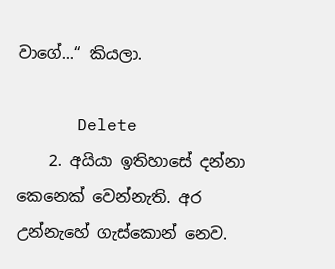වාගේ...“ කියලා.

      Delete
    2. අයියා ඉතිහාසේ දන්නා කෙනෙක් වෙන්නැති. අර උන්නැහේ ගැස්කොන් නෙව.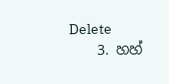Delete
    3. හහ්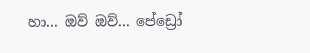හා... ඔව් ඔව්... පේඩ්‍රෝ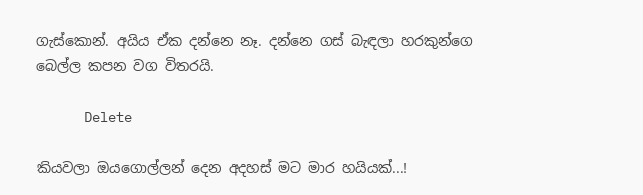ගැස්කොන්. අයිය ඒක දන්නෙ නෑ. දන්නෙ ගස් බැඳලා හරකුන්ගෙ බෙල්ල කපන වග විතරයි.

      Delete

කියවලා ඔයගොල්ලන් දෙන අදහස් මට මාර හයියක්...!